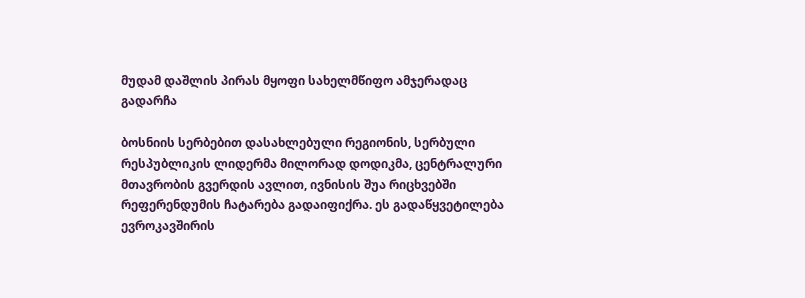მუდამ დაშლის პირას მყოფი სახელმწიფო ამჯერადაც გადარჩა

ბოსნიის სერბებით დასახლებული რეგიონის, სერბული რესპუბლიკის ლიდერმა მილორად დოდიკმა, ცენტრალური მთავრობის გვერდის ავლით, ივნისის შუა რიცხვებში რეფერენდუმის ჩატარება გადაიფიქრა. ეს გადაწყვეტილება ევროკავშირის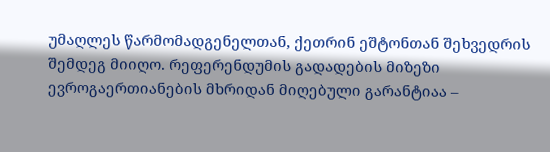უმაღლეს წარმომადგენელთან, ქეთრინ ეშტონთან შეხვედრის შემდეგ მიიღო. რეფერენდუმის გადადების მიზეზი ევროგაერთიანების მხრიდან მიღებული გარანტიაა –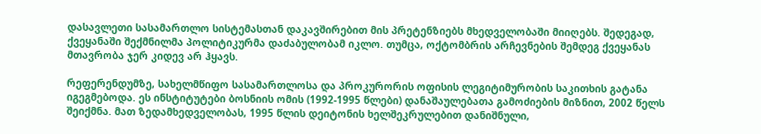დასავლეთი სასამართლო სისტემასთან დაკავშირებით მის პრეტენზიებს მხედველობაში მიიღებს. შედეგად, ქვეყანაში შექმნილმა პოლიტიკურმა დაძაბულობამ იკლო. თუმცა, ოქტომბრის არჩევნების შემდეგ ქვეყანას მთავრობა ჯერ კიდევ არ ჰყავს.

რეფერენდუმზე, სახელმწიფო სასამართლოსა და პროკურორის ოფისის ლეგიტიმურობის საკითხის გატანა იგეგმებოდა. ეს ინსტიტუტები ბოსნიის ომის (1992-1995 წლები) დანაშაულებათა გამოძიების მიზნით, 2002 წელს შეიქმნა. მათ ზედამხედველობას, 1995 წლის დეიტონის ხელშეკრულებით დანიშნული,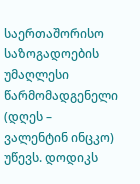საერთაშორისო საზოგადოების უმაღლესი წარმომადგენელი (დღეს – ვალენტინ ინცკო) უწევს. დოდიკს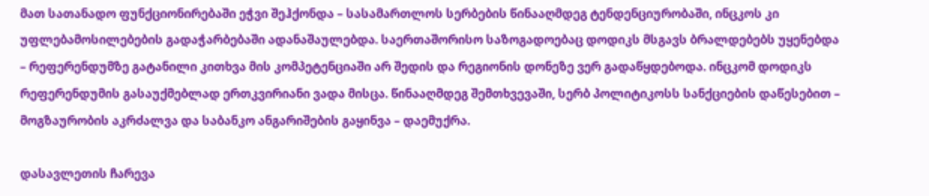მათ სათანადო ფუნქციონირებაში ეჭვი შეჰქონდა – სასამართლოს სერბების წინააღმდეგ ტენდენციურობაში, ინცკოს კი უფლებამოსილებების გადაჭარბებაში ადანაშაულებდა. საერთაშორისო საზოგადოებაც დოდიკს მსგავს ბრალდებებს უყენებდა – რეფერენდუმზე გატანილი კითხვა მის კომპეტენციაში არ შედის და რეგიონის დონეზე ვერ გადაწყდებოდა. ინცკომ დოდიკს რეფერენდუმის გასაუქმებლად ერთკვირიანი ვადა მისცა. წინააღმდეგ შემთხვევაში, სერბ პოლიტიკოსს სანქციების დაწესებით – მოგზაურობის აკრძალვა და საბანკო ანგარიშების გაყინვა – დაემუქრა.

დასავლეთის ჩარევა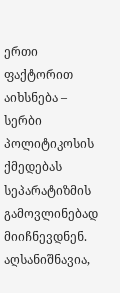ერთი ფაქტორით აიხსნება – სერბი პოლიტიკოსის ქმედებას სეპარატიზმის გამოვლინებად მიიჩნევდნენ. აღსანიშნავია,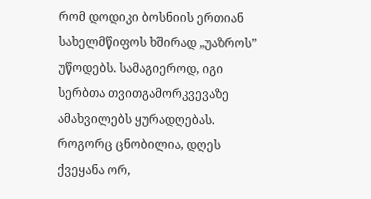რომ დოდიკი ბოსნიის ერთიან სახელმწიფოს ხშირად „უაზროს” უწოდებს. სამაგიეროდ, იგი სერბთა თვითგამორკვევაზე ამახვილებს ყურადღებას.
როგორც ცნობილია, დღეს ქვეყანა ორ,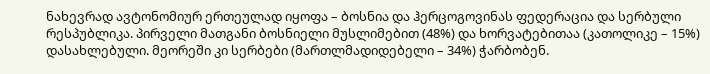ნახევრად ავტონომიურ ერთეულად იყოფა – ბოსნია და ჰერცოგოვინას ფედერაცია და სერბული რესპუბლიკა. პირველი მათგანი ბოსნიელი მუსლიმებით (48%) და ხორვატებითაა (კათოლიკე – 15%) დასახლებული. მეორეში კი სერბები (მართლმადიდებელი – 34%) ჭარბობენ.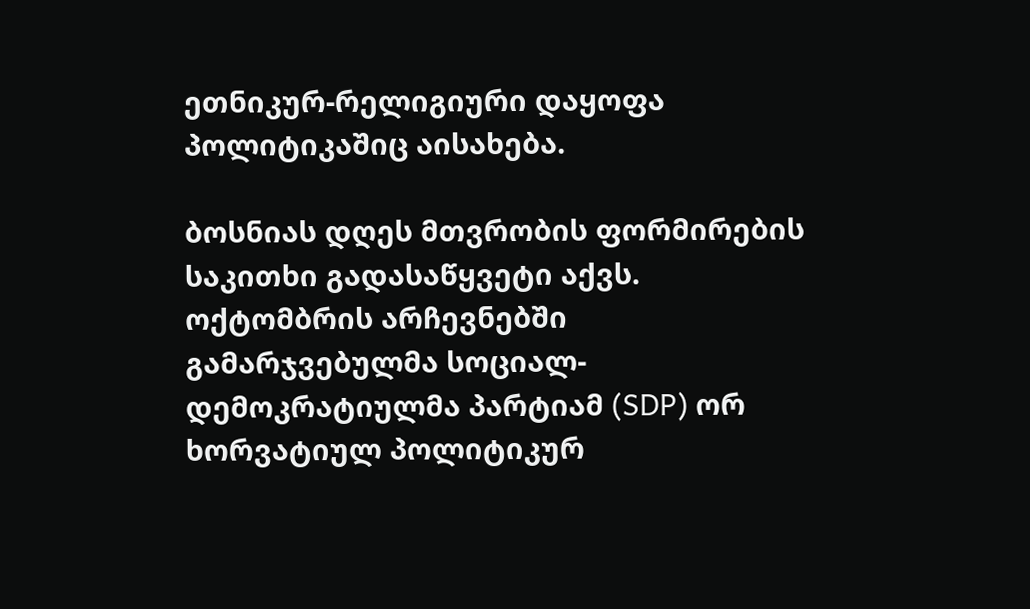ეთნიკურ-რელიგიური დაყოფა პოლიტიკაშიც აისახება.

ბოსნიას დღეს მთვრობის ფორმირების საკითხი გადასაწყვეტი აქვს. ოქტომბრის არჩევნებში გამარჯვებულმა სოციალ-დემოკრატიულმა პარტიამ (SDP) ორ ხორვატიულ პოლიტიკურ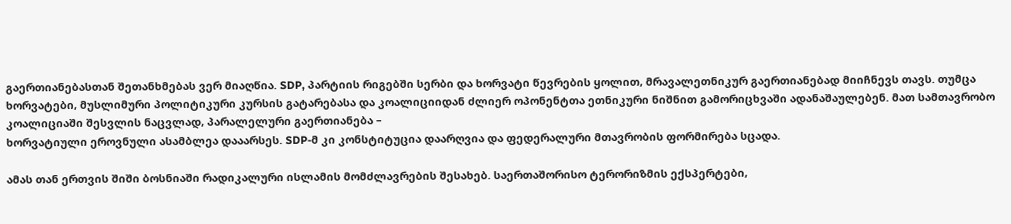გაერთიანებასთან შეთანხმებას ვერ მიაღწია. SDP, პარტიის რიგებში სერბი და ხორვატი წევრების ყოლით, მრავალეთნიკურ გაერთიანებად მიიჩნევს თავს. თუმცა ხორვატები, მუსლიმური პოლიტიკური კურსის გატარებასა და კოალიციიდან ძლიერ ოპონენტთა ეთნიკური ნიშნით გამორიცხვაში ადანაშაულებენ. მათ სამთავრობო კოალიციაში შესვლის ნაცვლად, პარალელური გაერთიანება –
ხორვატიული ეროვნული ასამბლეა დააარსეს. SDP-მ კი კონსტიტუცია დაარღვია და ფედერალური მთავრობის ფორმირება სცადა.

ამას თან ერთვის შიში ბოსნიაში რადიკალური ისლამის მომძლავრების შესახებ. საერთაშორისო ტერორიზმის ექსპერტები,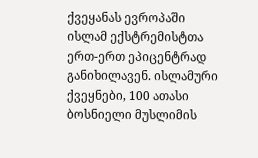ქვეყანას ევროპაში ისლამ ექსტრემისტთა ერთ-ერთ ეპიცენტრად განიხილავენ. ისლამური ქვეყნები, 100 ათასი ბოსნიელი მუსლიმის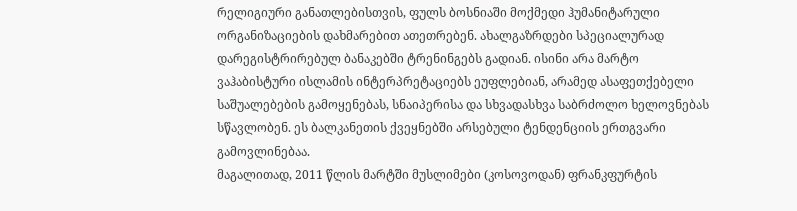რელიგიური განათლებისთვის, ფულს ბოსნიაში მოქმედი ჰუმანიტარული ორგანიზაციების დახმარებით ათეთრებენ. ახალგაზრდები სპეციალურად დარეგისტრირებულ ბანაკებში ტრენინგებს გადიან. ისინი არა მარტო ვაჰაბისტური ისლამის ინტერპრეტაციებს ეუფლებიან, არამედ ასაფეთქებელი საშუალებების გამოყენებას, სნაიპერისა და სხვადასხვა საბრძოლო ხელოვნებას სწავლობენ. ეს ბალკანეთის ქვეყნებში არსებული ტენდენციის ერთგვარი გამოვლინებაა.
მაგალითად, 2011 წლის მარტში მუსლიმები (კოსოვოდან) ფრანკფურტის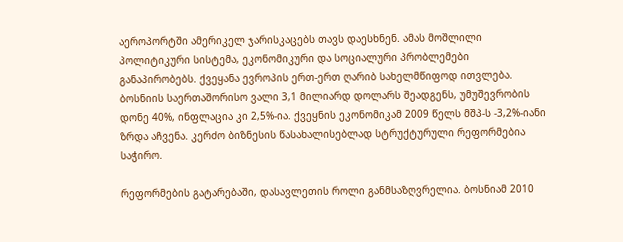აეროპორტში ამერიკელ ჯარისკაცებს თავს დაესხნენ. ამას მოშლილი პოლიტიკური სისტემა, ეკონომიკური და სოციალური პრობლემები განაპირობებს. ქვეყანა ევროპის ერთ-ერთ ღარიბ სახელმწიფოდ ითვლება. ბოსნიის საერთაშორისო ვალი 3,1 მილიარდ დოლარს შეადგენს, უმუშევრობის დონე 40%, ინფლაცია კი 2,5%-ია. ქვეყნის ეკონომიკამ 2009 წელს მშპ-ს -3,2%-იანი ზრდა აჩვენა. კერძო ბიზნესის წასახალისებლად სტრუქტურული რეფორმებია საჭირო.

რეფორმების გატარებაში, დასავლეთის როლი განმსაზღვრელია. ბოსნიამ 2010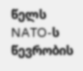წელს NATO-ს წევრობის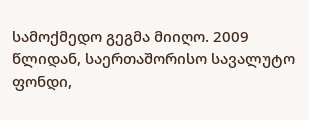სამოქმედო გეგმა მიიღო. 2009 წლიდან, საერთაშორისო სავალუტო ფონდი,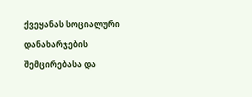ქვეყანას სოციალური დანახარჯების შემცირებასა და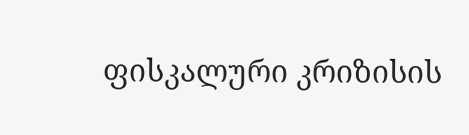ფისკალური კრიზისის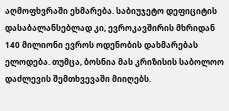აღმოფხვრაში ეხმარება. საბიუჯეტო დეფიციტის დასაბალანსებლად კი, ევროკავშირის მხრიდან 140 მილიონი ევროს ოდენობის დახმარებას ელოდება. თუმცა, ბოსნია მას კრიზისის საბოლოო დაძლევის შემთხვევაში მიიღებს.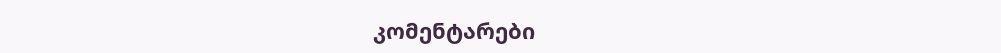კომენტარები